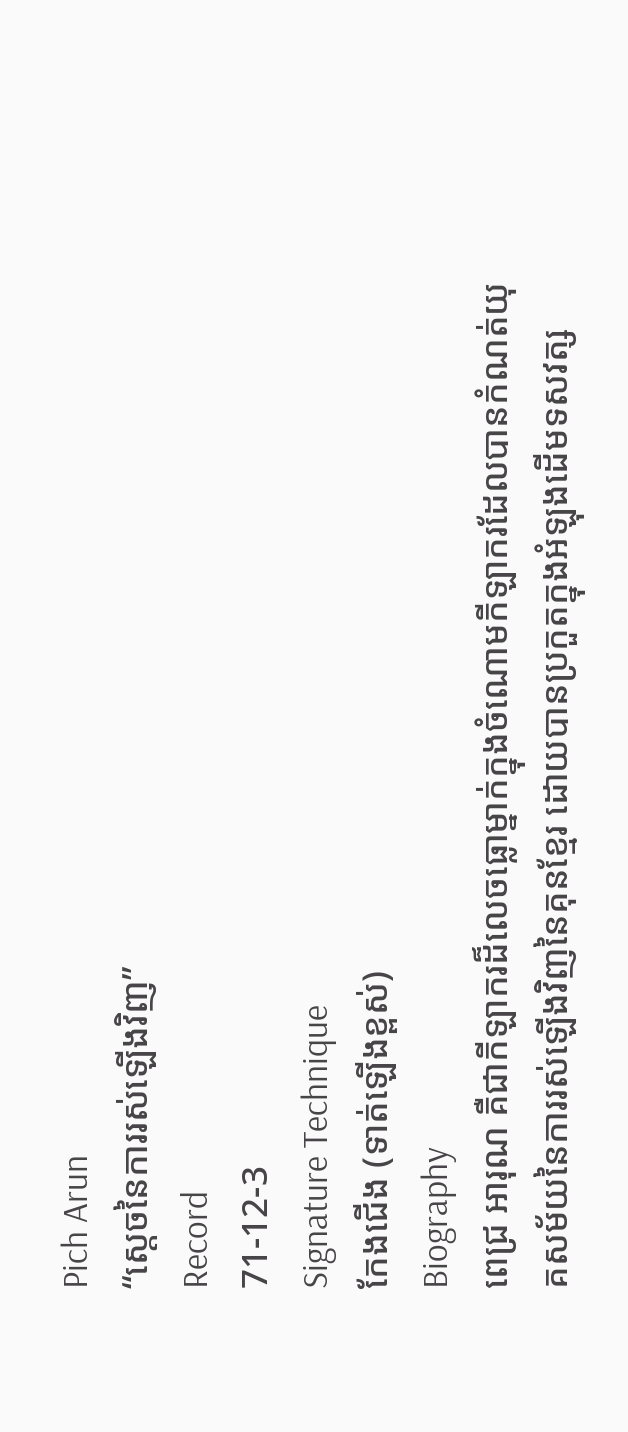Pich Arun
“ស្ដេចនៃការរស់ឡើងវិញ”
Record
71-12-3
Signature Technique
កែងជើង (ទាត់ឡើងខ្ពស់)
Biography
ពេជ្រ អារុណ គឺជាកីឡាករដ៏លេចធ្លោម្នាក់ក្នុងចំណោមកីឡាករដែលបានកំណត់យុគសម័យនៃការរស់ឡើងវិញនៃគុនខ្មែរ ដោយបានប្រកួតក្នុងអំឡុងដើមទសវត្ស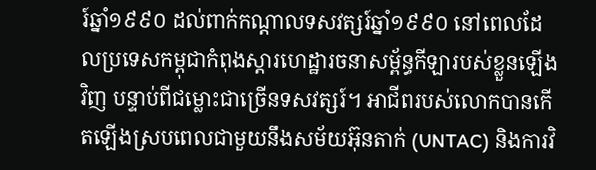រ៍ឆ្នាំ១៩៩០ ដល់ពាក់កណ្តាលទសវត្សរ៍ឆ្នាំ១៩៩០ នៅពេលដែលប្រទេសកម្ពុជាកំពុងស្ដារហេដ្ឋារចនាសម្ព័ន្ធកីឡារបស់ខ្លួនឡើងវិញ បន្ទាប់ពីជម្លោះជាច្រើនទសវត្សរ៍។ អាជីពរបស់លោកបានកើតឡើងស្របពេលជាមួយនឹងសម័យអ៊ុនតាក់ (UNTAC) និងការវិ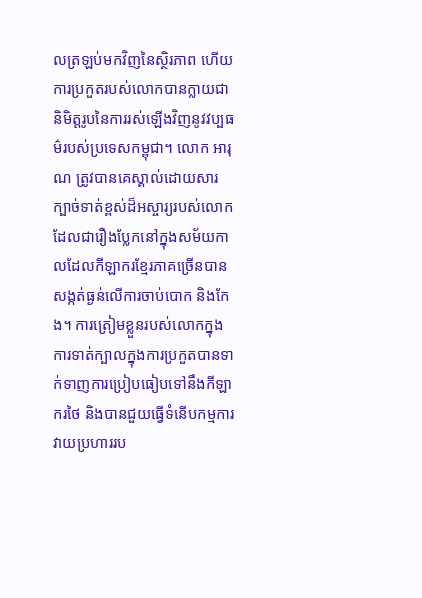លត្រឡប់មកវិញនៃស្ថិរភាព ហើយការប្រកួតរបស់លោកបានក្លាយជានិមិត្តរូបនៃការរស់ឡើងវិញនូវវប្បធម៌របស់ប្រទេសកម្ពុជា។ លោក អារុណ ត្រូវបានគេស្គាល់ដោយសារក្បាច់ទាត់ខ្ពស់ដ៏អស្ចារ្យរបស់លោក ដែលជារឿងប្លែកនៅក្នុងសម័យកាលដែលកីឡាករខ្មែរភាគច្រើនបានសង្កត់ធ្ងន់លើការចាប់បោក និងកែង។ ការត្រៀមខ្លួនរបស់លោកក្នុងការទាត់ក្បាលក្នុងការប្រកួតបានទាក់ទាញការប្រៀបធៀបទៅនឹងកីឡាករថៃ និងបានជួយធ្វើទំនើបកម្មការវាយប្រហាររប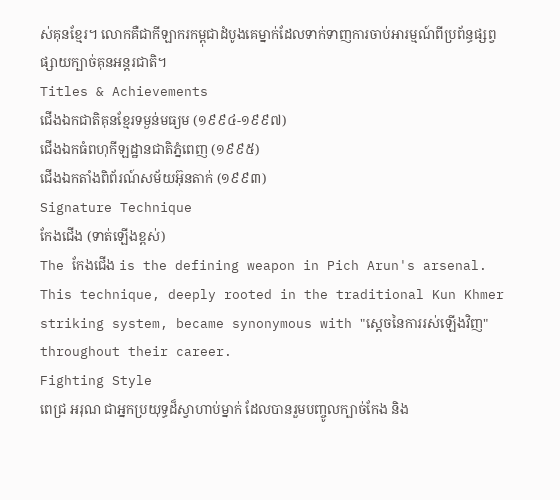ស់គុនខ្មែរ។ លោកគឺជាកីឡាករកម្ពុជាដំបូងគេម្នាក់ដែលទាក់ទាញការចាប់អារម្មណ៍ពីប្រព័ន្ធផ្សព្វផ្សាយក្បាច់គុនអន្តរជាតិ។
Titles & Achievements
ជើងឯកជាតិគុនខ្មែរទម្ងន់មធ្យម (១៩៩៤-១៩៩៧)
ជើងឯកធំពហុកីឡដ្ឋានជាតិភ្នំពេញ (១៩៩៥)
ជើងឯកតាំងពិព័រណ៍សម័យអ៊ុនតាក់ (១៩៩៣)
Signature Technique
កែងជើង (ទាត់ឡើងខ្ពស់)
The កែងជើង is the defining weapon in Pich Arun's arsenal. This technique, deeply rooted in the traditional Kun Khmer striking system, became synonymous with "ស្ដេចនៃការរស់ឡើងវិញ" throughout their career.
Fighting Style
ពេជ្រ អរុណ ជាអ្នកប្រយុទ្ធដ៏ស្វាហាប់ម្នាក់ ដែលបានរួមបញ្ចូលក្បាច់កែង និង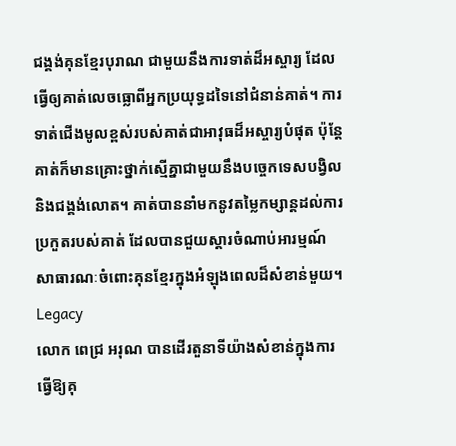ជង្គង់គុនខ្មែរបុរាណ ជាមួយនឹងការទាត់ដ៏អស្ចារ្យ ដែលធ្វើឲ្យគាត់លេចធ្លោពីអ្នកប្រយុទ្ធដទៃនៅជំនាន់គាត់។ ការទាត់ជើងមូលខ្ពស់របស់គាត់ជាអាវុធដ៏អស្ចារ្យបំផុត ប៉ុន្តែគាត់ក៏មានគ្រោះថ្នាក់ស្មើគ្នាជាមួយនឹងបច្ចេកទេសបង្វិល និងជង្គង់លោត។ គាត់បាននាំមកនូវតម្លៃកម្សាន្តដល់ការប្រកួតរបស់គាត់ ដែលបានជួយស្ដារចំណាប់អារម្មណ៍សាធារណៈចំពោះគុនខ្មែរក្នុងអំឡុងពេលដ៏សំខាន់មួយ។
Legacy
លោក ពេជ្រ អរុណ បានដើរតួនាទីយ៉ាងសំខាន់ក្នុងការធ្វើឱ្យគុ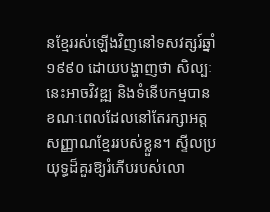នខ្មែររស់ឡើងវិញនៅទសវត្សរ៍ឆ្នាំ១៩៩០ ដោយបង្ហាញថា សិល្បៈនេះអាចវិវឌ្ឍ និងទំនើបកម្មបាន ខណៈពេលដែលនៅតែរក្សាអត្តសញ្ញាណខ្មែររបស់ខ្លួន។ ស្ទីលប្រយុទ្ធដ៏គួរឱ្យរំភើបរបស់លោ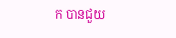ក បានជួយ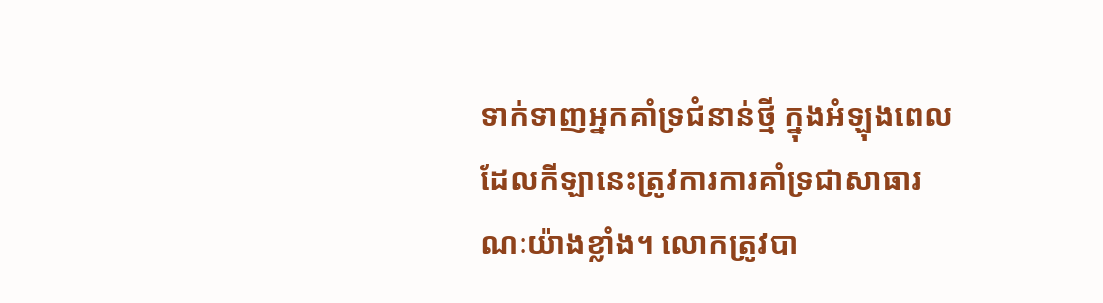ទាក់ទាញអ្នកគាំទ្រជំនាន់ថ្មី ក្នុងអំឡុងពេលដែលកីឡានេះត្រូវការការគាំទ្រជាសាធារណៈយ៉ាងខ្លាំង។ លោកត្រូវបា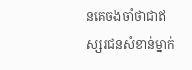នគេចងចាំថាជាឥស្សរជនសំខាន់ម្នាក់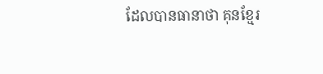ដែលបានធានាថា គុនខ្មែរ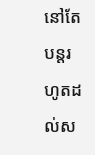នៅតែបន្តរហូតដល់ស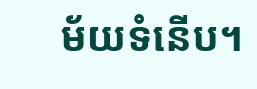ម័យទំនើប។